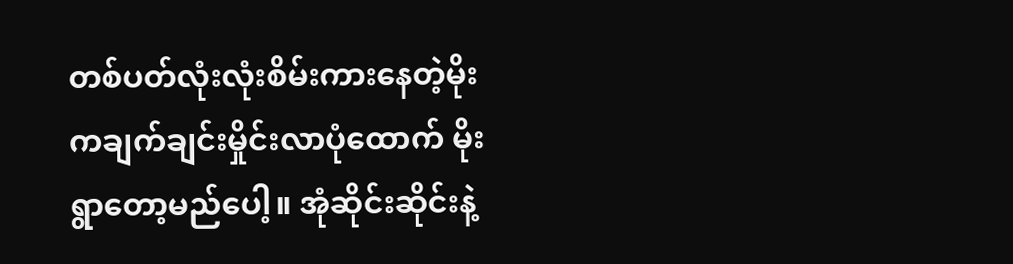တစ်ပတ်လုံးလုံးစိမ်းကားနေတဲ့မိုးကချက်ချင်းမှိုင်းလာပုံထောက် မိုးရွာတော့မည်ပေါ့။ အုံဆိုင်းဆိုင်းနဲ့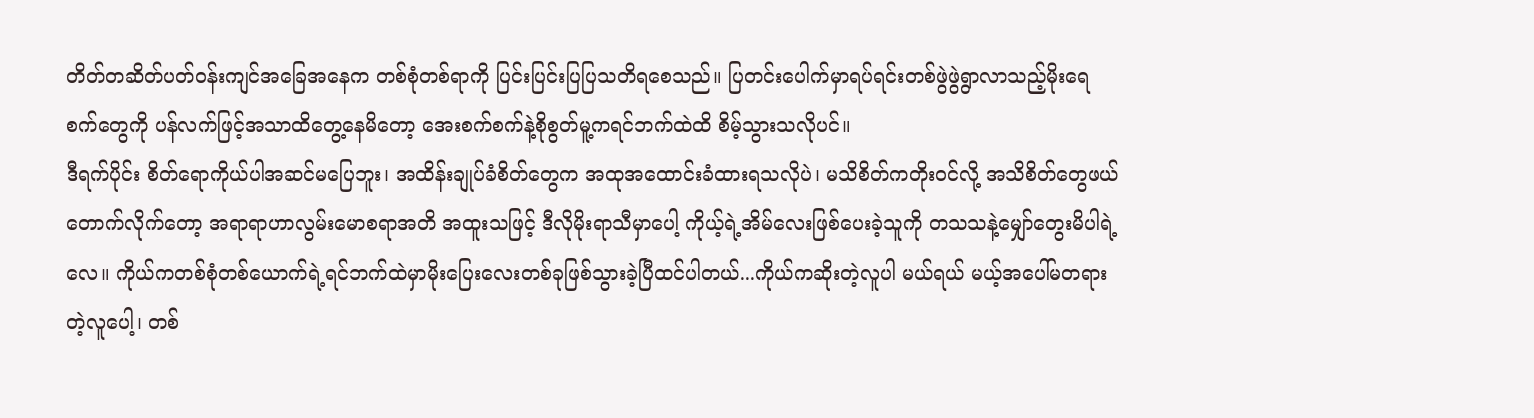တိတ်တဆိတ်ပတ်ဝန်းကျင်အခြေအနေက တစ်စုံတစ်ရာကို ပြင်းပြင်းပြပြသတိရစေသည်။ ပြတင်းပေါက်မှာရပ်ရင်းတစ်ဖွဲဖွဲရွာလာသည့်မိုးရေစက်တွေကို ပန်လက်ဖြင့်အသာထိတွေ့နေမိတော့ အေးစက်စက်နဲ့စိုစွတ်မူ့ကရင်ဘက်ထဲထိ စိမ့်သွားသလိုပင်။
ဒီရက်ပိုင်း စိတ်ရောကိုယ်ပါအဆင်မပြေဘူး၊ အထိန်းချုပ်ခံစိတ်တွေက အထုအထောင်းခံထားရသလိုပဲ၊ မသိစိတ်ကတိုးဝင်လို့ အသိစိတ်တွေဖယ်တောက်လိုက်တော့ အရာရာဟာလွမ်းမောစရာအတိ အထူးသဖြင့် ဒီလိုမိုးရာသီမှာပေါ့ ကိုယ့်ရဲ့အိမ်လေးဖြစ်ပေးခဲ့သူကို တသသနဲ့မျှော်တွေးမိပါရဲ့လေ။ ကိုယ်ကတစ်စုံတစ်ယောက်ရဲ့ရင်ဘက်ထဲမှာမိုးပြေးလေးတစ်ခုဖြစ်သွားခဲ့ပြီထင်ပါတယ်...ကိုယ်ကဆိုးတဲ့လူပါ မယ်ရယ် မယ့်အပေါ်မတရားတဲ့လူပေါ့၊ တစ်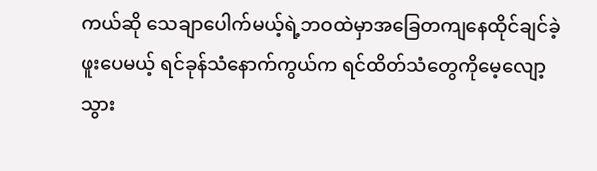ကယ်ဆို သေချာပေါက်မယ့်ရဲ့ဘဝထဲမှာအခြေတကျနေထိုင်ချင်ခဲ့ဖူးပေမယ့် ရင်ခုန်သံနောက်ကွယ်က ရင်ထိတ်သံတွေကိုမေ့လျော့သွား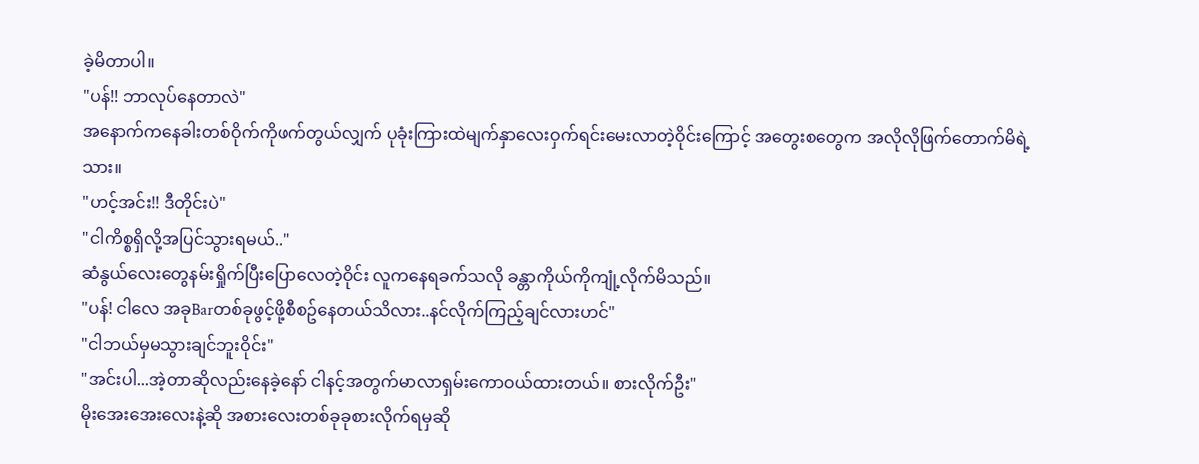ခဲ့မိတာပါ။
"ပန်!! ဘာလုပ်နေတာလဲ"
အနောက်ကနေခါးတစ်ဝိုက်ကိုဖက်တွယ်လျှက် ပုခုံးကြားထဲမျက်နှာလေးဝှက်ရင်းမေးလာတဲ့ဝိုင်းကြောင့် အတွေးစတွေက အလိုလိုဖြက်တောက်မိရဲ့သား။
"ဟင့်အင်း!! ဒီတိုင်းပဲ"
"ငါကိစ္စရှိလို့အပြင်သွားရမယ်.."
ဆံနွယ်လေးတွေနမ်းရှိုက်ပြီးပြောလေတဲ့ဝိုင်း လူကနေရခက်သလို ခန္တာကိုယ်ကိုကျုံ့လိုက်မိသည်။
"ပန်! ငါလေ အခုBarတစ်ခုဖွင့်ဖို့စီစဥ်နေတယ်သိလား..နင်လိုက်ကြည့်ချင်လားဟင်"
"ငါဘယ်မှမသွားချင်ဘူးဝိုင်း"
"အင်းပါ...အဲ့တာဆိုလည်းနေခဲ့နော် ငါနင့်အတွက်မာလာရှမ်းကောဝယ်ထားတယ်။ စားလိုက်ဦး"
မိုးအေးအေးလေးနဲ့ဆို အစားလေးတစ်ခုခုစားလိုက်ရမှဆို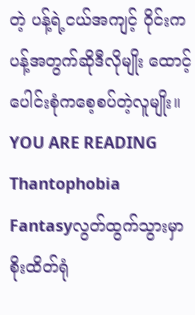တဲ့ ပန့်ရဲ့ငယ်အကျင့် ဝိုင်းက ပန့်အတွက်ဆိုဒီလိုမျိုး ထောင့်ပေါင်းစုံကစေ့စပ်တဲ့လူမျိုး။
YOU ARE READING
Thantophobia
Fantasyလွတ်ထွက်သွားမှာစိုးထိတ်ရုံ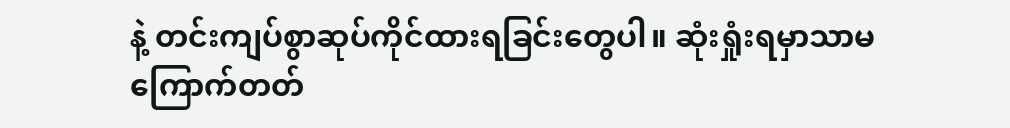နဲ့ တင်းကျပ်စွာဆုပ်ကိုင်ထားရခြင်းတွေပါ။ ဆုံးရှုံးရမှာသာမကြောက်တတ်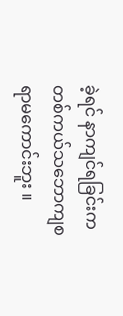ခဲ့ရင် နာကျင်ရခြင်းကတစ်ကယ်သဘောကျစရာမကောင်းဘူး ။